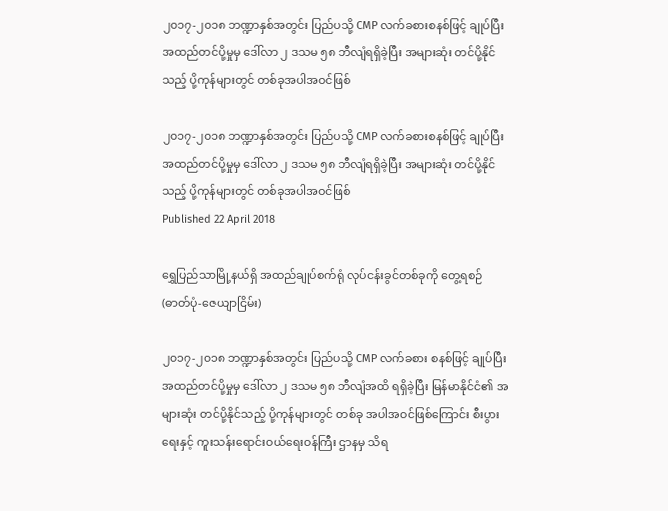၂၀၁၇-၂၀၁၈ ဘဏ္ဍာနှစ်အတွင်း ပြည်ပသို့ CMP လက်ခစားစနစ်ဖြင့် ချုပ်ပြီးအထည်တင်ပို့မှုမှ ဒေါ်လာ ၂ ဒသမ ၅၈ ဘီလျံရရှိခဲ့ပြီး အများဆုံး တင်ပို့နိုင်သည့် ပို့ကုန်များတွင် တစ်ခုအပါအဝင်ဖြစ်

၂၀၁၇-၂၀၁၈ ဘဏ္ဍာနှစ်အတွင်း ပြည်ပသို့ CMP လက်ခစားစနစ်ဖြင့် ချုပ်ပြီးအထည်တင်ပို့မှုမှ ဒေါ်လာ ၂ ဒသမ ၅၈ ဘီလျံရရှိခဲ့ပြီး အများဆုံး တင်ပို့နိုင်သည့် ပို့ကုန်များတွင် တစ်ခုအပါအဝင်ဖြစ်
Published 22 April 2018

ရွှေပြည်သာမြို့နယ်ရှိ အထည်ချုပ်စက်ရုံ လုပ်ငန်းခွင်တစ်ခုကို တွေ့ရစဉ် (ဓာတ်ပုံ-ဇေယျာငြိမ်း)

၂၀၁၇-၂၀၁၈ ဘဏ္ဍာနှစ်အတွင်း ပြည်ပသို့ CMP လက်ခစား စနစ်ဖြင့် ချုပ်ပြီးအထည်တင်ပို့မှုမှ ဒေါ်လာ ၂ ဒသမ ၅၈ ဘီလျံအထိ ရရှိခဲ့ပြီး မြန်မာနိုင်ငံ၏ အများဆုံး တင်ပို့နိုင်သည့် ပို့ကုန်များတွင် တစ်ခု အပါအဝင်ဖြစ်ကြောင်း စီးပွားရေးနှင့် ကူးသန်းရောင်းဝယ်ရေးဝန်ကြီး ဌာနမှ သိရ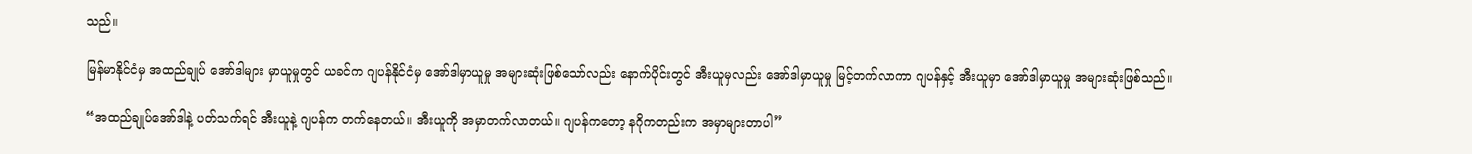သည်။

မြန်မာနိုင်ငံမှ အထည်ချုပ် အော်ဒါများ မှာယူမှုတွင် ယခင်က ဂျပန်နိုင်ငံမှ အော်ဒါမှာယူမှု အများဆုံးဖြစ်သော်လည်း နောက်ပိုင်းတွင် အီးယူမှလည်း အော်ဒါမှာယူမှု မြင့်တက်လာကာ ဂျပန်နှင့် အီးယူမှာ အော်ဒါမှာယူမှု အများဆုံးဖြစ်သည်။

“အထည်ချုပ်အော်ဒါနဲ့ ပတ်သက်ရင် အီးယူနဲ့ ဂျပန်က တက်နေတယ်။ အီးယူကို အမှာတက်လာတယ်။ ဂျပန်ကတော့ နဂိုကတည်းက အမှာများတာပါ”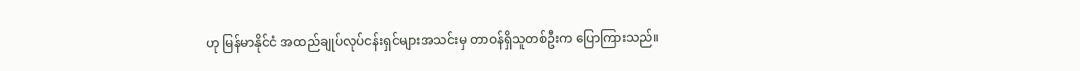ဟု မြန်မာနိုင်ငံ အထည်ချုပ်လုပ်ငန်းရှင်များအသင်းမှ တာဝန်ရှိသူတစ်ဦးက ပြောကြားသည်။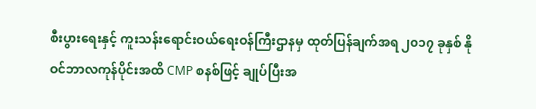စီးပွားရေးနှင့် ကူးသန်းရောင်းဝယ်ရေးဝန်ကြီးဌာနမှ ထုတ်ပြန်ချက်အရ ၂၀၁၇ ခုနှစ် နိုဝင်ဘာလကုန်ပိုင်းအထိ CMP စနစ်ဖြင့် ချုပ်ပြီးအ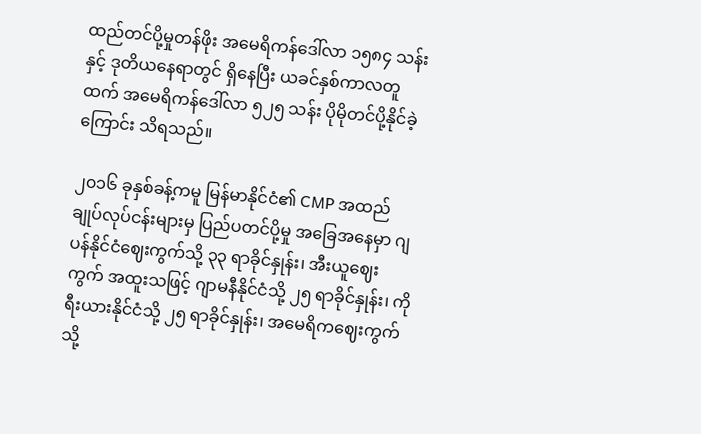ထည်တင်ပို့မှုတန်ဖိုး အမေရိကန်ဒေါ်လာ ၁၅၈၄ သန်းနှင့် ဒုတိယနေရာတွင် ရှိနေပြီး ယခင်နှစ်ကာလတူထက် အမေရိကန်ဒေါ်လာ ၅၂၅ သန်း ပိုမိုတင်ပို့နိုင်ခဲ့ကြောင်း သိရသည်။

၂၀၁၆ ခုနှစ်ခန့်ကမူ မြန်မာနိုင်ငံ၏ CMP အထည်ချုပ်လုပ်ငန်းများမှ ပြည်ပတင်ပို့မှု အခြေအနေမှာ ဂျပန်နိုင်ငံဈေးကွက်သို့ ၃၃ ရာခိုင်နှုန်း၊ အီးယူဈေးကွက် အထူးသဖြင့် ဂျာမနီနိုင်ငံသို့ ၂၅ ရာခိုင်နှုန်း၊ ကိုရီးယားနိုင်ငံသို့ ၂၅ ရာခိုင်နှုန်း၊ အမေရိကဈေးကွက်သို့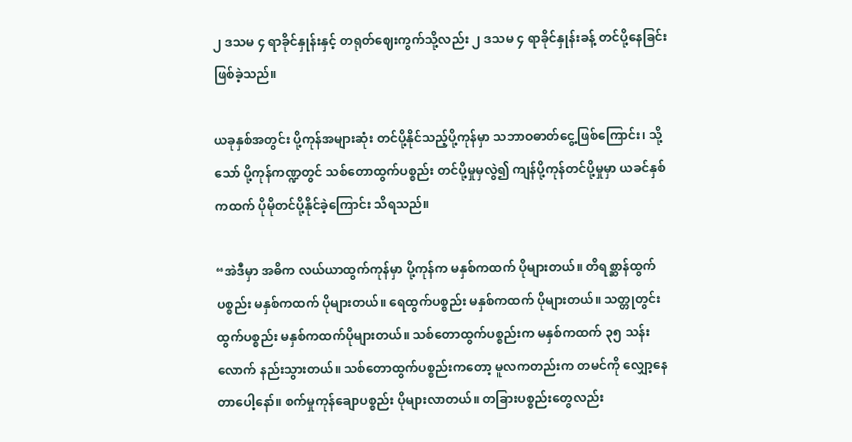၂ ဒသမ ၄ ရာခိုင်နှုန်းနှင့် တရုတ်ဈေးကွက်သို့လည်း ၂ ဒသမ ၄ ရာခိုင်နှုန်းခန့် တင်ပို့နေခြင်း ဖြစ်ခဲ့သည်။

ယခုနှစ်အတွင်း ပို့ကုန်အများဆုံး တင်ပို့နိုင်သည့်ပို့ကုန်မှာ သဘာဝဓာတ်ငွေ့ဖြစ်ကြောင်း၊ သို့သော် ပို့ကုန်ကဏ္ဍတွင် သစ်တောထွက်ပစ္စည်း တင်ပို့မှုမှလွဲ၍ ကျန်ပို့ကုန်တင်ပို့မှုမှာ ယခင်နှစ်ကထက် ပိုမိုတင်ပို့နိုင်ခဲ့ကြောင်း သိရသည်။

“အဲဒီမှာ အဓိက လယ်ယာထွက်ကုန်မှာ ပို့ကုန်က မနှစ်ကထက် ပိုများတယ်။ တိရစ္ဆာန်ထွက်ပစ္စည်း မနှစ်ကထက် ပိုများတယ်။ ရေထွက်ပစ္စည်း မနှစ်ကထက် ပိုများတယ်။ သတ္တုတွင်းထွက်ပစ္စည်း မနှစ်ကထက်ပိုများတယ်။ သစ်တောထွက်ပစ္စည်းက မနှစ်ကထက် ၃၅ သန်း လောက် နည်းသွားတယ်။ သစ်တောထွက်ပစ္စည်းကတော့ မူလကတည်းက တမင်ကို လျှော့နေတာပေါ့နော်။ စက်မှုကုန်ချောပစ္စည်း ပိုများလာတယ်။ တခြားပစ္စည်းတွေလည်း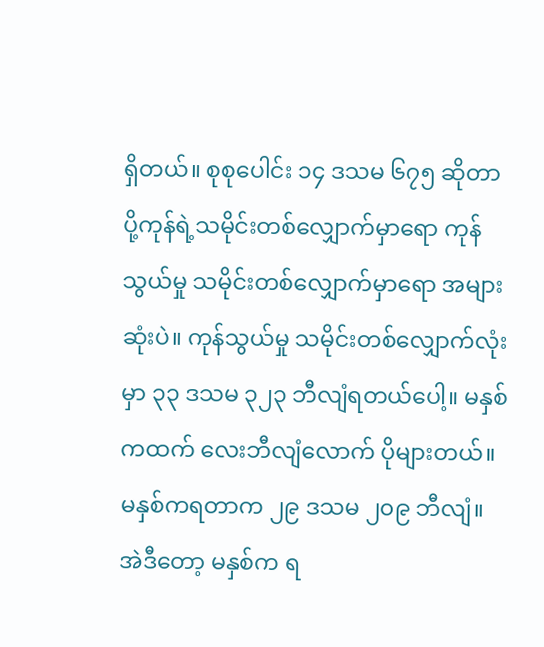ရှိတယ်။ စုစုပေါင်း ၁၄ ဒသမ ၆၇၅ ဆိုတာ ပို့ကုန်ရဲ့သမိုင်းတစ်လျှောက်မှာရော ကုန်သွယ်မှု သမိုင်းတစ်လျှောက်မှာရော အများဆုံးပဲ။ ကုန်သွယ်မှု သမိုင်းတစ်လျှောက်လုံးမှာ ၃၃ ဒသမ ၃၂၃ ဘီလျံရတယ်ပေါ့။ မနှစ်ကထက် လေးဘီလျံလောက် ပိုများတယ်။ မနှစ်ကရတာက ၂၉ ဒသမ ၂၀၉ ဘီလျံ။ အဲဒီတော့ မနှစ်က ရ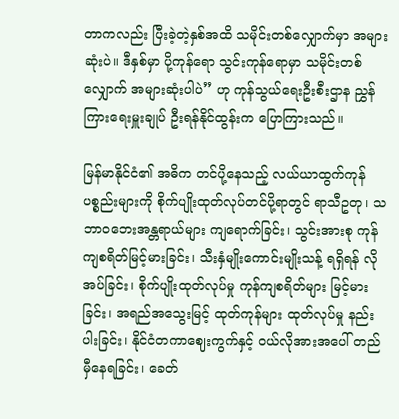တာကလည်း ပြီးခဲ့တဲ့နှစ်အထိ သမိုင်းတစ်လျှောက်မှာ အများဆုံးပဲ။ ဒီနှစ်မှာ ပို့ကုန်ရော သွင်းကုန်ရောမှာ သမိုင်းတစ်လျှောက် အများဆုံးပါပဲ” ဟု ကုန်သွယ်ရေးဦးစီးဌာန ညွှန်ကြားရေးမှူးချုပ် ဦးရန်နိုင်ထွန်းက ပြောကြားသည်။

မြန်မာနိုင်ငံ၏ အဓိက တင်ပို့နေသည့် လယ်ယာထွက်ကုန်ပစ္စည်းများကို စိုက်ပျိုးထုတ်လုပ်တင်ပို့ရာတွင် ရာသီဥတု၊ သဘာဝဘေးအန္တရာယ်များ ကျရောက်ခြင်း၊ သွင်းအားစု ကုန်ကျစရိတ်မြင့်မားခြင်း၊ သီးနှံမျိုးကောင်းမျိုးသန့် ရရှိရန် လိုအပ်ခြင်း၊ စိုက်ပျိုးထုတ်လုပ်မှု ကုန်ကျစရိတ်များ မြင့်မားခြင်း၊ အရည်အသွေးမြင့် ထုတ်ကုန်များ ထုတ်လုပ်မှု နည်းပါးခြင်း၊ နိုင်ငံတကာဈေးကွက်နှင့် ဝယ်လိုအားအပေါ် တည်မှီနေရခြင်း၊ ခေတ်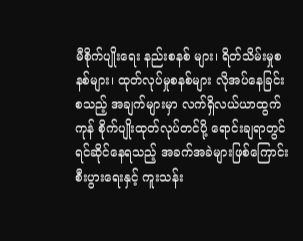မီစိုက်ပျိုးရေး နည်းစနစ် များ၊ ရိတ်သိမ်းမှုစနစ်များ၊ ထုတ်လုပ်မှုစနစ်များ လိုအပ်နေခြင်း စသည့် အချက်များမှာ လက်ရှိလယ်ယာထွက်ကုန် စိုက်ပျိုးထုတ်လုပ်တင်ပို့ ရောင်းချရာတွင် ရင်ဆိုင်နေရသည့် အခက်အခဲများဖြစ်ကြောင်း စီးပွားရေးနှင့် ကူးသန်း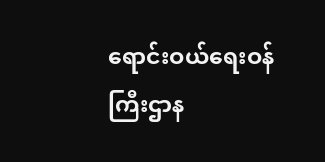ရောင်းဝယ်ရေးဝန်ကြီးဌာန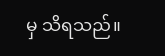မှ သိရသည်။